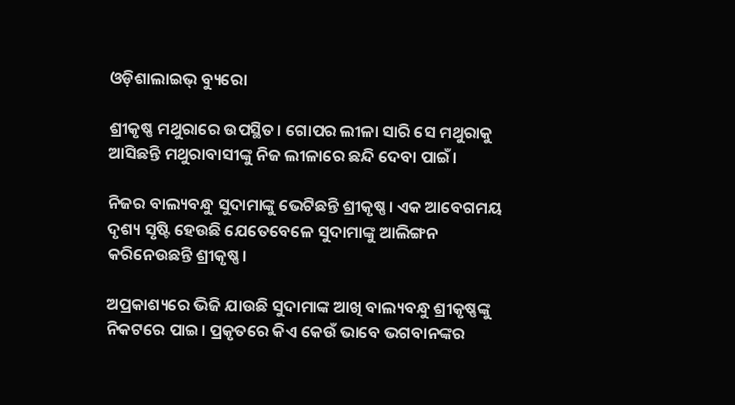ଓଡ଼ିଶାଲାଇଭ୍‌ ବ୍ୟୁରୋ

ଶ୍ରୀକୃଷ୍ଣ ମଥୁରାରେ ଉପସ୍ଥିତ। ଗୋପର ଲୀଳା ସାରି ସେ ମଥୁରାକୁ ଆସିଛନ୍ତି ମଥୁରାବାସୀଙ୍କୁ ନିଜ ଲୀଳାରେ ଛନ୍ଦି ଦେବା ପାଇଁ।

ନିଜର ବାଲ୍ୟବନ୍ଧୁ ସୁଦାମାଙ୍କୁ ଭେଟିଛନ୍ତି ଶ୍ରୀକୃଷ୍ଣ। ଏକ ଆବେଗମୟ ଦୃଶ୍ୟ ସୃଷ୍ଟି ହେଉଛି ଯେତେବେଳେ ସୁଦାମାଙ୍କୁ ଆଲିଙ୍ଗନ କରିନେଉଛନ୍ତି ଶ୍ରୀକୃଷ୍ଣ।

ଅପ୍ରକାଶ୍ୟରେ ଭିଜି ଯାଉଛି ସୁଦାମାଙ୍କ ଆଖି ବାଲ୍ୟବନ୍ଧୁ ଶ୍ରୀକୃଷ୍ଣଙ୍କୁ ନିକଟରେ ପାଇ। ପ୍ରକୃତରେ କିଏ କେଉଁ ଭାବେ ଭଗବାନଙ୍କର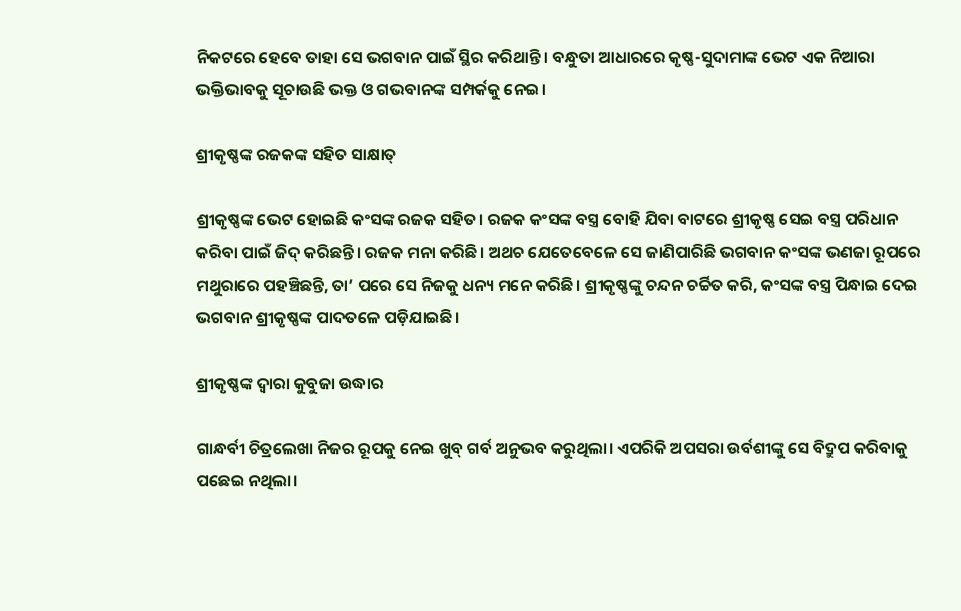ନିକଟରେ ହେବେ ତାହା ସେ ଭଗବାନ ପାଇଁ ସ୍ଥିର କରିଥାନ୍ତି। ବନ୍ଧୁତା ଆଧାରରେ କୃଷ୍ଣ-ସୁଦାମାଙ୍କ ଭେଟ ଏକ ନିଆରା ଭକ୍ତିଭାବକୁ ସୂଚାଉଛି ଭକ୍ତ ଓ ଗଭବାନଙ୍କ ସମ୍ପର୍କକୁ ନେଇ।

ଶ୍ରୀକୃଷ୍ଣଙ୍କ ରଜକଙ୍କ ସହିତ ସାକ୍ଷାତ୍

ଶ୍ରୀକୃଷ୍ଣଙ୍କ ଭେଟ ହୋଇଛି କଂସଙ୍କ ରଜକ ସହିତ। ରଜକ କଂସଙ୍କ ବସ୍ତ୍ର ବୋହି ଯିବା ବାଟରେ ଶ୍ରୀକୃଷ୍ଣ ସେଇ ବସ୍ତ୍ର ପରିଧାନ କରିବା ପାଇଁ ଜିଦ୍ କରିଛନ୍ତି। ରଜକ ମନା କରିଛି। ଅଥଚ ଯେତେବେଳେ ସେ ଜାଣିପାରିଛି ଭଗବାନ କଂସଙ୍କ ଭଣଜା ରୂପରେ ମଥୁରାରେ ପହଞ୍ଚିଛନ୍ତି, ତା’ ପରେ ସେ ନିଜକୁ ଧନ୍ୟ ମନେ କରିଛି। ଶ୍ରୀକୃଷ୍ଣଙ୍କୁ ଚନ୍ଦନ ଚର୍ଚ୍ଚିତ କରି, କଂସଙ୍କ ବସ୍ତ୍ର ପିନ୍ଧାଇ ଦେଇ ଭଗବାନ ଶ୍ରୀକୃଷ୍ଣଙ୍କ ପାଦତଳେ ପଡ଼ିଯାଇଛି।

ଶ୍ରୀକୃଷ୍ଣଙ୍କ ଦ୍ୱାରା କୁବୁଜା ଉଦ୍ଧାର

ଗାନ୍ଧର୍ବୀ ଚିତ୍ରଲେଖା ନିଜର ରୂପକୁ ନେଇ ଖୁବ୍ ଗର୍ବ ଅନୁଭବ କରୁଥିଲା। ଏପରିକି ଅପସରା ଉର୍ବଶୀଙ୍କୁ ସେ ବିଦ୍ରୁପ କରିବାକୁ ପଛେଇ ନଥିଲା।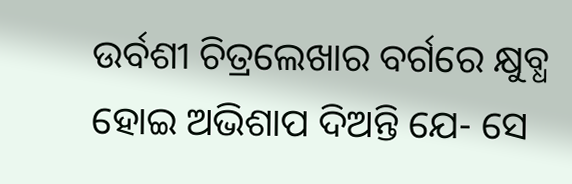ଉର୍ବଶୀ ଚିତ୍ରଲେଖାର ବର୍ଗରେ କ୍ଷୁବ୍ଧ ହୋଇ ଅଭିଶାପ ଦିଅନ୍ତି ଯେ- ସେ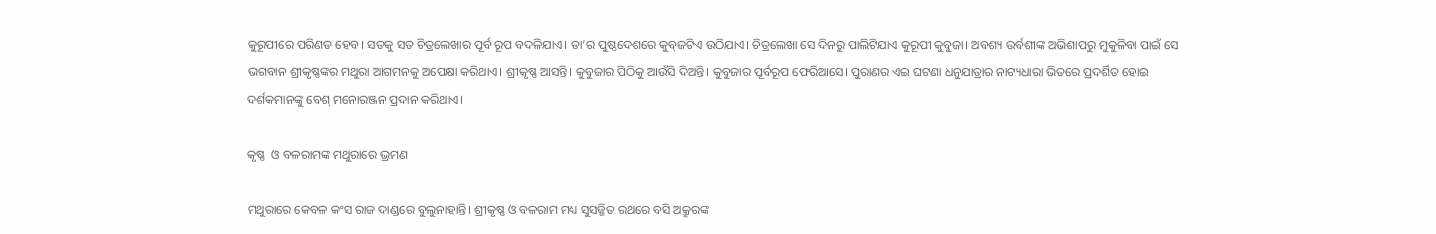କୁରୂପୀରେ ପରିଣତ ହେବ। ସତକୁ ସତ ଚିତ୍ରଲେଖାର ପୂର୍ବ ରୂପ ବଦଳିଯାଏ। ତା’ର ପୁଷ୍ଠଦେଶରେ କୁବ୍‌ଜଟିଏ ଉଠିଯାଏ। ଚିତ୍ରଲେଖା ସେ ଦିନରୁ ପାଲିଟିଯାଏ କୁରୂପୀ କୁବୁଜା। ଅବଶ୍ୟ ଉର୍ବଶୀଙ୍କ ଅଭିଶାପରୁ ମୁକୁଳିବା ପାଇଁ ସେ ଭଗବାନ ଶ୍ରୀକୃଷ୍ଣଙ୍କର ମଥୁରା ଆଗମନକୁ ଅପେକ୍ଷା କରିଥାଏ। ଶ୍ରୀକୃଷ୍ଣ ଆସନ୍ତି। କୁବୁଜାର ପିଠିକୁ ଆଉଁସି ଦିଅନ୍ତି। କୁବୁଜାର ପୂର୍ବରୂପ ଫେରିଆସେ। ପୁରାଣର ଏଇ ଘଟଣା ଧନୁଯାତ୍ରାର ନାଟ୍ୟଧାରା ଭିତରେ ପ୍ରଦର୍ଶିତ ହୋଇ ଦର୍ଶକମାନଙ୍କୁ ବେଶ୍ ମନୋରଞ୍ଜନ ପ୍ରଦାନ କରିଥାଏ।

କୃଷ୍ଣ  ଓ ବଳରାମଙ୍କ ମଥୁରାରେ ଭ୍ରମଣ

ମଥୁରାରେ କେବଳ କଂସ ରାଜ ଦାଣ୍ଡରେ ବୁଲୁନାହାନ୍ତି। ଶ୍ରୀକୃଷ୍ଣ ଓ ବଳରାମ ମଧ୍ୟ ସୁସଜ୍ଜିତ ରଥରେ ବସି ଅକ୍ରୁରଙ୍କ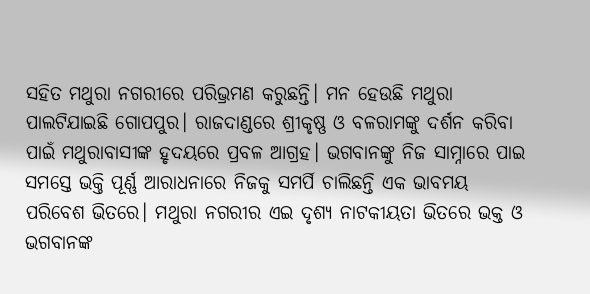ସହିତ ମଥୁରା ନଗରୀରେ ପରିଭ୍ରମଣ କରୁଛନ୍ତି। ମନ ହେଉଛି ମଥୁରା ପାଲଟିଯାଇଛି ଗୋପପୁର। ରାଜଦାଣ୍ଡରେ ଶ୍ରୀକୃଷ୍ଣ ଓ ବଳରାମଙ୍କୁ ଦର୍ଶନ କରିବା ପାଇଁ ମଥୁରାବାସୀଙ୍କ ହୃଦୟରେ ପ୍ରବଳ ଆଗ୍ରହ। ଭଗବାନଙ୍କୁ ନିଜ ସାମ୍ନାରେ ପାଇ ସମସ୍ତେ ଭକ୍ତି ପୂର୍ଣ୍ଣ ଆରାଧନାରେ ନିଜକୁ ସମର୍ପି ଚାଲିଛନ୍ତି ଏକ ଭାବମୟ ପରିବେଶ ଭିତରେ। ମଥୁରା ନଗରୀର ଏଇ ଦୃଶ୍ୟ ନାଟକୀୟତା ଭିତରେ ଭକ୍ତ ଓ ଭଗବାନଙ୍କ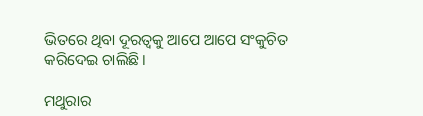ଭିତରେ ଥିବା ଦୂରତ୍ୱକୁ ଆପେ ଆପେ ସଂକୁଚିତ କରିଦେଇ ଚାଲିଛି।

ମଥୁରାର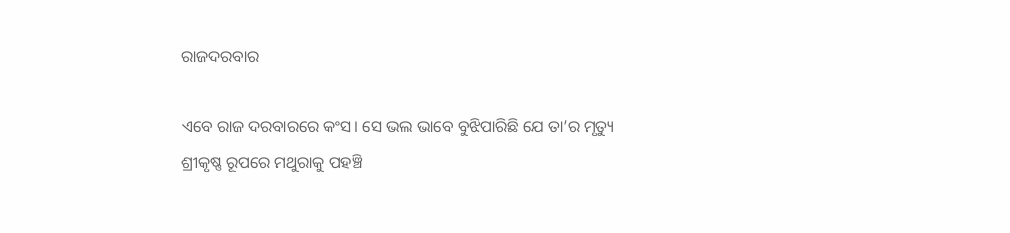ରାଜଦରବାର

ଏବେ ରାଜ ଦରବାରରେ କଂସ। ସେ ଭଲ ଭାବେ ବୁଝିପାରିଛି ଯେ ତା’ର ମୃତ୍ୟୁ ଶ୍ରୀକୃଷ୍ଣ ରୂପରେ ମଥୁରାକୁ ପହଞ୍ଚି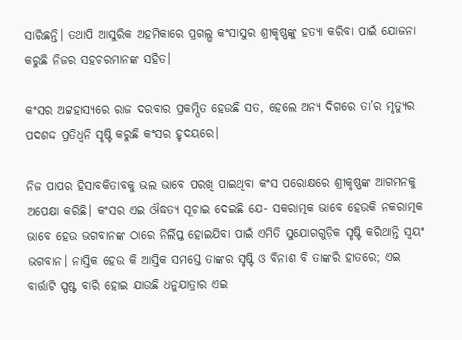ସାରିଛନ୍ତି। ତଥାପି ଆସୁରିକ ଅହମିକାରେ ପ୍ରଗଲ୍ଭ କଂସାସୁର ଶ୍ରୀକୃଷ୍ଣଙ୍କୁ ହତ୍ୟା କରିବା ପାଇଁ ଯୋଜନା କରୁଛି ନିଜର ସହଚରମାନଙ୍କ ସହିତ।

କଂସର ଅଟ୍ଟହାସ୍ୟରେ ରାଜ ଦରବାର ପ୍ରକମ୍ପିତ ହେଉଛି ସତ, ହେଲେ ଅନ୍ୟ ଦିଗରେ ତା’ର ମୃତ୍ୟୁର ପଦଶଦ୍ଦ ପ୍ରତିଧ୍ୱନି ସୃଷ୍ଟି କରୁଛି କଂସର ହୃଦୟରେ।

ନିଜ ପାପର ହିସାବକିତାବକୁ ଭଲ ଭାବେ ପରଖି ପାଇଥିବା କଂସ ପରୋକ୍ଷରେ ଶ୍ରୀକୃଷ୍ଣଙ୍କ ଆଗମନକୁ ଅପେକ୍ଷା କରିଛି। କଂସର ଏଇ ଔଦ୍ଧତ୍ୟ ସୂଚାଇ ଦେଇଛି ଯେ- ସକରାତ୍ମକ ଭାବେ ହେଉକି ନକରାତ୍ମକ ଭାବେ ହେଉ ଭଗବାନଙ୍କ ଠାରେ ନିର୍ଲିପ୍ତ ହୋଇଯିବା ପାଇଁ ଏମିତି ସୁଯୋଗଗୁଡ଼ିକ ସୃଷ୍ଟି କରିଥାନ୍ତି ସ୍ୱୟଂ ଭଗବାନ। ନାସ୍ତିକ ହେଉ କି ଆସ୍ତିକ ସମସ୍ତେ ତାଙ୍କର ସୃଷ୍ଟି ଓ ବିନାଶ ବି ତାଙ୍କରି ହାତରେ; ଏଇ ବାର୍ତ୍ତାଟି ସ୍ପଷ୍ଟ ବାରି ହୋଇ ଯାଉଛି ଧନୁଯାତ୍ରାର ଏଇ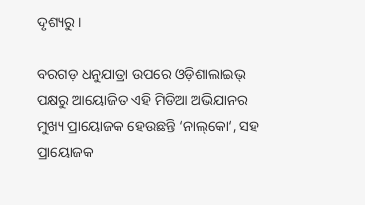ଦୃଶ୍ୟରୁ।

ବରଗଡ଼ ଧନୁଯାତ୍ରା ଉପରେ ଓଡ଼ିଶାଲାଇଭ୍‌ ପକ୍ଷରୁ ଆୟୋଜିତ ଏହି ମିଡିଆ ଅଭିଯାନର ମୁଖ୍ୟ ପ୍ରାୟୋଜକ ହେଉଛନ୍ତି ‘ନାଲ୍‌କୋ‘, ସହ ପ୍ରାୟୋଜକ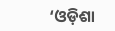‘ଓଡ଼ିଶା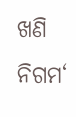ଖଣି ନିଗମ‘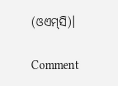(ଓଏମ୍‌ସି)।

Comment